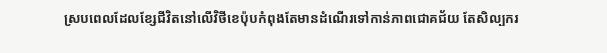ស្របពេលដែលខ្សែជីវិតនៅលើវិថីខេប៉ុបកំពុងតែមានដំណើរទៅកាន់ភាពជោគជ័យ តែសិល្បករ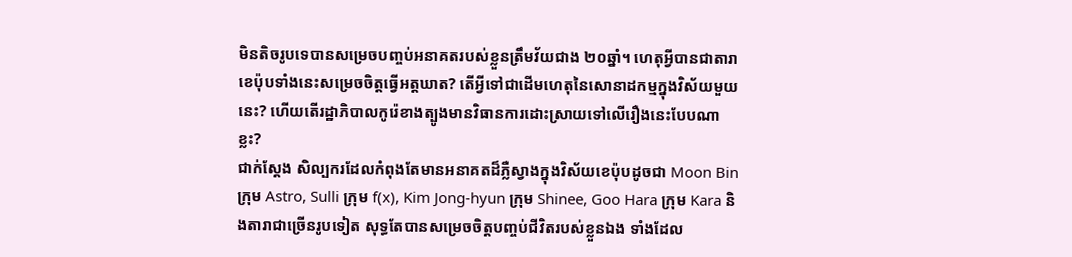មិនតិចរូបទេបានសម្រេចបញ្ចប់អនាគតរបស់ខ្លួនត្រឹមវ័យជាង ២០ឆ្នាំ។ ហេតុអ្វីបានជាតារាខេប៉ុបទាំងនេះសម្រេចចិត្តធ្វើអត្តឃាត? តើអ្វីទៅជាដើមហេតុនៃសោនាដកម្មក្នុងវិស័យមួយនេះ? ហើយតើរដ្ឋាភិបាលកូរ៉េខាងត្បូងមានវិធានការដោះស្រាយទៅលើរឿងនេះបែបណាខ្លះ?
ជាក់ស្ដែង សិល្បករដែលកំពុងតែមានអនាគតដ៏ភ្លឺស្វាងក្នុងវិស័យខេប៉ុបដូចជា Moon Bin ក្រុម Astro, Sulli ក្រុម f(x), Kim Jong-hyun ក្រុម Shinee, Goo Hara ក្រុម Kara និងតារាជាច្រើនរូបទៀត សុទ្ធតែបានសម្រេចចិត្តបញ្ចប់ជីវិតរបស់ខ្លួនឯង ទាំងដែល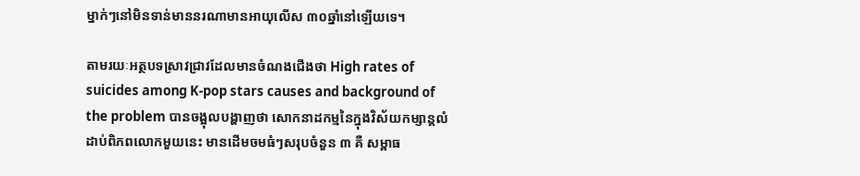ម្នាក់ៗនៅមិនទាន់មាននរណាមានអាយុលើស ៣០ឆ្នាំនៅឡើយទេ។

តាមរយៈអត្ថបទស្រាវជ្រាវដែលមានចំណងជើងថា High rates of suicides among K-pop stars causes and background of the problem បានចង្អុលបង្ហាញថា សោកនាដកម្មនៃក្នុងវិស័យកម្សាន្ដលំដាប់ពិភពលោកមួយនេះ មានដើមចមធំៗសរុបចំនួន ៣ គឺ សម្ពាធ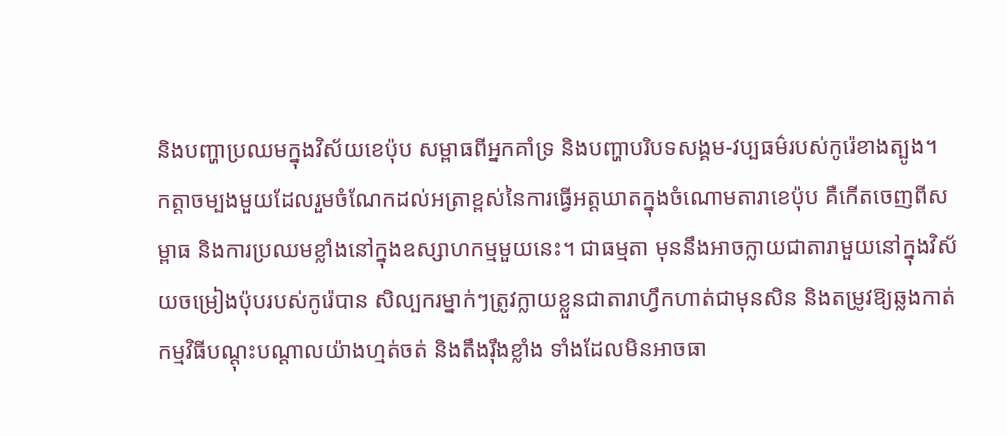និងបញ្ហាប្រឈមក្នុងវិស័យខេប៉ុប សម្ពាធពីអ្នកគាំទ្រ និងបញ្ហាបរិបទសង្គម-វប្បធម៌របស់កូរ៉េខាងត្បូង។
កត្តាចម្បងមួយដែលរួមចំណែកដល់អត្រាខ្ពស់នៃការធ្វើអត្តឃាតក្នុងចំណោមតារាខេប៉ុប គឺកើតចេញពីសម្ពាធ និងការប្រឈមខ្លាំងនៅក្នុងឧស្សាហកម្មមួយនេះ។ ជាធម្មតា មុននឹងអាចក្លាយជាតារាមួយនៅក្នុងវិស័យចម្រៀងប៉ុបរបស់កូរ៉េបាន សិល្បករម្នាក់ៗត្រូវក្លាយខ្លួនជាតារាហ្វឹកហាត់ជាមុនសិន និងតម្រូវឱ្យឆ្លងកាត់កម្មវិធីបណ្ដុះបណ្ដាលយ៉ាងហ្មត់ចត់ និងតឹងរ៉ឹងខ្លាំង ទាំងដែលមិនអាចធា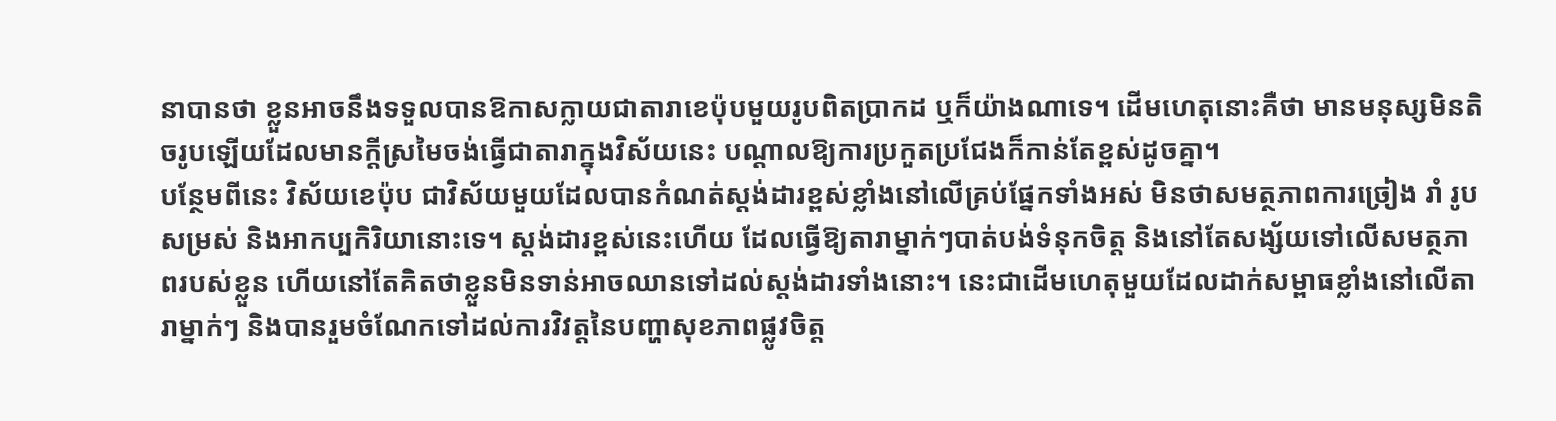នាបានថា ខ្លួនអាចនឹងទទួលបានឱកាសក្លាយជាតារាខេប៉ុបមួយរូបពិតប្រាកដ ឬក៏យ៉ាងណាទេ។ ដើមហេតុនោះគឺថា មានមនុស្សមិនតិចរូបឡើយដែលមានក្ដីស្រមៃចង់ធ្វើជាតារាក្នុងវិស័យនេះ បណ្ដាលឱ្យការប្រកួតប្រជែងក៏កាន់តែខ្ពស់ដូចគ្នា។
បន្ថែមពីនេះ វិស័យខេប៉ុប ជាវិស័យមួយដែលបានកំណត់ស្ដង់ដារខ្ពស់ខ្លាំងនៅលើគ្រប់ផ្នែកទាំងអស់ មិនថាសមត្ថភាពការច្រៀង រាំ រូបសម្រស់ និងអាកប្បកិរិយានោះទេ។ ស្ដង់ដារខ្ពស់នេះហើយ ដែលធ្វើឱ្យតារាម្នាក់ៗបាត់បង់ទំនុកចិត្ត និងនៅតែសង្ស័យទៅលើសមត្ថភាពរបស់ខ្លួន ហើយនៅតែគិតថាខ្លួនមិនទាន់អាចឈានទៅដល់ស្ដង់ដារទាំងនោះ។ នេះជាដើមហេតុមួយដែលដាក់សម្ពាធខ្លាំងនៅលើតារាម្នាក់ៗ និងបានរួមចំណែកទៅដល់ការវិវត្តនៃបញ្ហាសុខភាពផ្លូវចិត្ត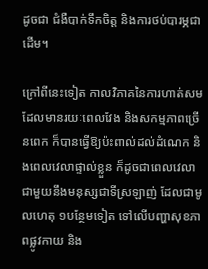ដូចជា ជំងឺបាក់ទឹកចិត្ត និងការថប់បារម្ភជាដើម។

ក្រៅពីនេះទៀត កាលវិភាគនៃការហាត់សមដែលមានរយៈពេលវែង និងសកម្មភាពច្រើនពេក ក៏បានធ្វើឱ្យប៉ះពាល់ដល់ដំណេក និងពេលវេលាផ្ទាល់ខ្លួន ក៏ដូចជាពេលវេលាជាមួយនឹងមនុស្សជាទីស្រឡាញ់ ដែលជាមូលហេតុ ១បន្ថែមទៀត ទៅលើបញ្ហាសុខភាពផ្លូវកាយ និង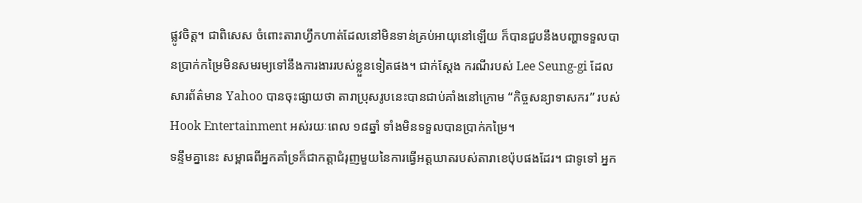ផ្លូវចិត្ត។ ជាពិសេស ចំពោះតារាហ្វឹកហាត់ដែលនៅមិនទាន់គ្រប់អាយុនៅឡើយ ក៏បានជួបនឹងបញ្ហាទទួលបានប្រាក់កម្រៃមិនសមរម្យទៅនឹងការងាររបស់ខ្លួនទៀតផង។ ជាក់ស្ដែង ករណីរបស់ Lee Seung-gi ដែលសារព័ត៌មាន Yahoo បានចុះផ្សាយថា តារាប្រុសរូបនេះបានជាប់គាំងនៅក្រោម “កិច្ចសន្យាទាសករ” របស់ Hook Entertainment អស់រយៈពេល ១៨ឆ្នាំ ទាំងមិនទទួលបានប្រាក់កម្រៃ។
ទន្ទឹមគ្នានេះ សម្ពាធពីអ្នកគាំទ្រក៏ជាកត្តាជំរុញមួយនៃការធ្វើអត្តឃាតរបស់តារាខេប៉ុបផងដែរ។ ជាទូទៅ អ្នក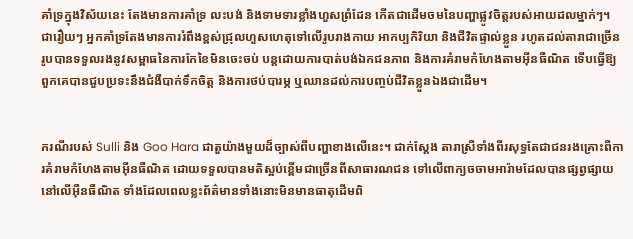គាំទ្រក្នុងវិស័យនេះ តែងមានការគាំទ្រ លះបង់ និងទាមទារខ្លាំងហួសព្រំដែន កើតជាដើមចមនៃបញ្ហាផ្លូវចិត្តរបស់អាយដលម្នាក់ៗ។ ជារឿយៗ អ្នកគាំទ្រតែងមានការរំពឹងខ្ពស់ជ្រុលហួសហេតុទៅលើរូបរាងកាយ អាកប្បកិរិយា និងជីវិតផ្ទាល់ខ្លួន រហូតដល់តារាជាច្រើនរូបបានទទួលរងនូវសម្ពាធនៃការកែខៃមិនចេះចប់ បន្តដោយការបាត់បង់ឯកជនភាព និងការគំរាមកំហែងតាមអ៊ីនធឺណិត ទើបធ្វើឱ្យពួកគេបានជួបប្រទះនឹងជំងឺបាក់ទឹកចិត្ត និងការថប់បារម្ភ ឬឈានដល់ការបញ្ចប់ជីវិតខ្លួនឯងជាដើម។


ករណីរបស់ Sulli និង Goo Hara ជាតួយ៉ាងមួយដ៏ច្បាស់ពីបញ្ហាខាងលើនេះ។ ជាក់ស្ដែង តារាស្រីទាំងពីរសុទ្ធតែជាជនរងគ្រោះពីការគំរាមកំហែងតាមអ៊ីនធឺណិត ដោយទទួលបានមតិស្អប់ខ្ពើមជាច្រើនពីសាធារណជន ទៅលើពាក្យចចាមអារ៉ាមដែលបានផ្សព្វផ្សាយនៅលើអ៊ឺនធឺណិត ទាំងដែលពេលខ្លះព័ត៌មានទាំងនោះមិនមានធាតុដើមពិ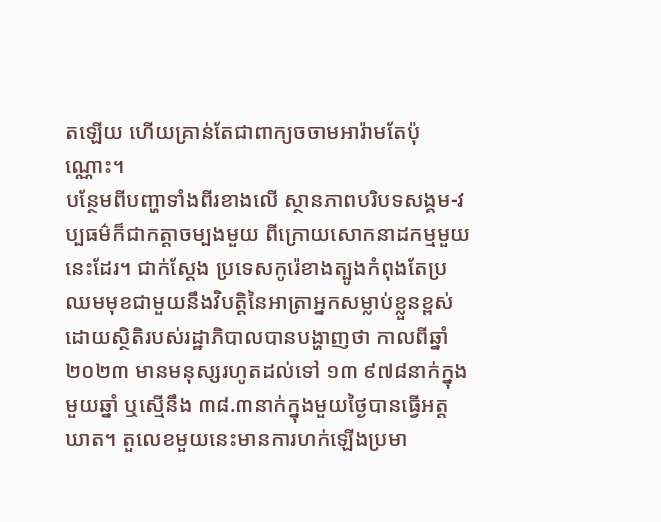តឡើយ ហើយគ្រាន់តែជាពាក្យចចាមអារ៉ាមតែប៉ុណ្ណោះ។
បន្ថែមពីបញ្ហាទាំងពីរខាងលើ ស្ថានភាពបរិបទសង្គម-វប្បធម៌ក៏ជាកត្តាចម្បងមួយ ពីក្រោយសោកនាដកម្មមួយនេះដែរ។ ជាក់ស្ដែង ប្រទេសកូរ៉េខាងត្បូងកំពុងតែប្រឈមមុខជាមួយនឹងវិបត្តិនៃអាត្រាអ្នកសម្លាប់ខ្លួនខ្ពស់ ដោយស្ថិតិរបស់រដ្ឋាភិបាលបានបង្ហាញថា កាលពីឆ្នាំ២០២៣ មានមនុស្សរហូតដល់ទៅ ១៣ ៩៧៨នាក់ក្នុងមួយឆ្នាំ ឬស្មើនឹង ៣៨.៣នាក់ក្នុងមួយថ្ងៃបានធ្វើអត្តឃាត។ តួលេខមួយនេះមានការហក់ឡើងប្រមា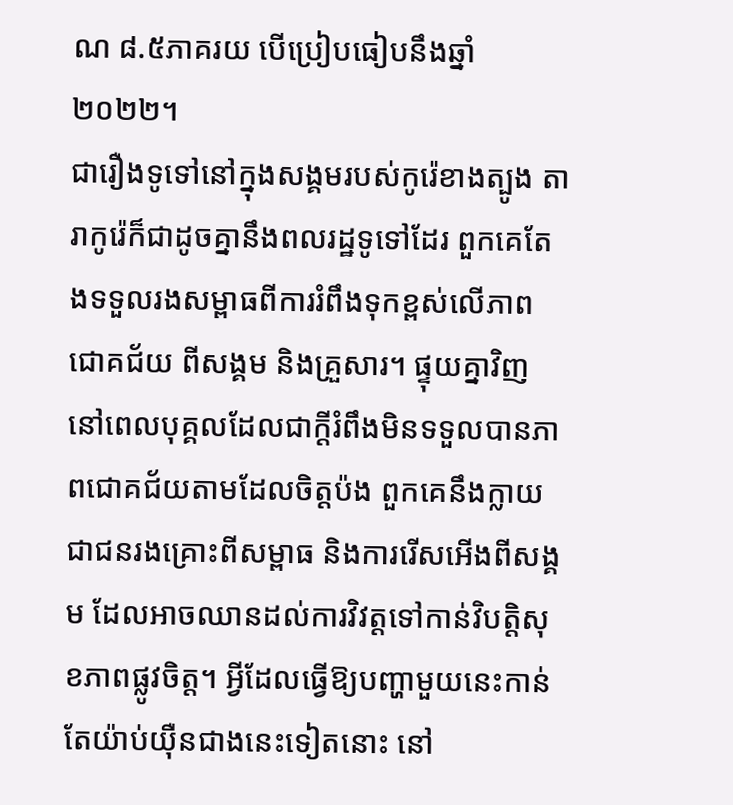ណ ៨.៥ភាគរយ បើប្រៀបធៀបនឹងឆ្នាំ២០២២។
ជារឿងទូទៅនៅក្នុងសង្គមរបស់កូរ៉េខាងត្បូង តារាកូរ៉េក៏ជាដូចគ្នានឹងពលរដ្ឋទូទៅដែរ ពួកគេតែងទទួលរងសម្ពាធពីការរំពឹងទុកខ្ពស់លើភាពជោគជ័យ ពីសង្គម និងគ្រួសារ។ ផ្ទុយគ្នាវិញ នៅពេលបុគ្គលដែលជាក្ដីរំពឹងមិនទទួលបានភាពជោគជ័យតាមដែលចិត្តប៉ង ពួកគេនឹងក្លាយជាជនរងគ្រោះពីសម្ពាធ និងការរើសអើងពីសង្គម ដែលអាចឈានដល់ការវិវត្តទៅកាន់វិបត្តិសុខភាពផ្លូវចិត្ត។ អ្វីដែលធ្វើឱ្យបញ្ហាមួយនេះកាន់តែយ៉ាប់យ៉ឺនជាងនេះទៀតនោះ នៅ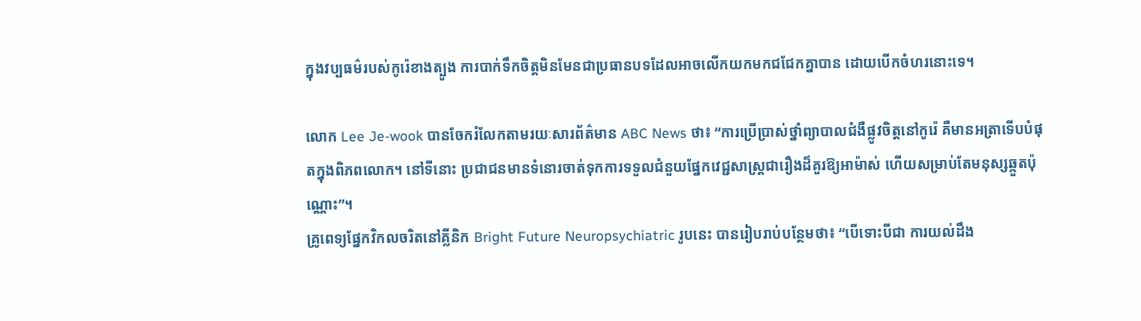ក្នុងវប្បធម៌របស់កូរ៉េខាងត្បូង ការបាក់ទឹកចិត្តមិនមែនជាប្រធានបទដែលអាចលើកយកមកជជែកគ្នាបាន ដោយបើកចំហរនោះទេ។

លោក Lee Je-wook បានចែករំលែកតាមរយៈសារព័ត៌មាន ABC News ថា៖ “ការប្រើប្រាស់ថ្នាំព្យាបាលជំងឺផ្លូវចិត្តនៅកូរ៉េ គឺមានអត្រាទើបបំផុតក្នុងពិភពលោក។ នៅទីនោះ ប្រជាជនមានទំនោរចាត់ទុកការទទួលជំនួយផ្នែកវេជ្ជសាស្រ្តជារឿងដ៏គួរឱ្យអាម៉ាស់ ហើយសម្រាប់តែមនុស្សឆ្កួតប៉ុណ្ណោះ”។
គ្រូពេទ្យផ្នែកវិកលចរិតនៅគ្លីនិក Bright Future Neuropsychiatric រូបនេះ បានរៀបរាប់បន្ថែមថា៖ “បើទោះបីជា ការយល់ដឹង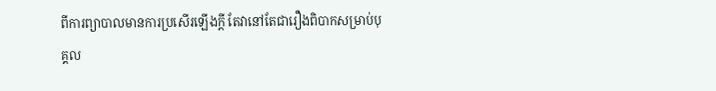ពីការព្យាបាលមានការប្រសើរឡើងក្ដី តែវានៅតែជារឿងពិបាកសម្រាប់បុគ្គល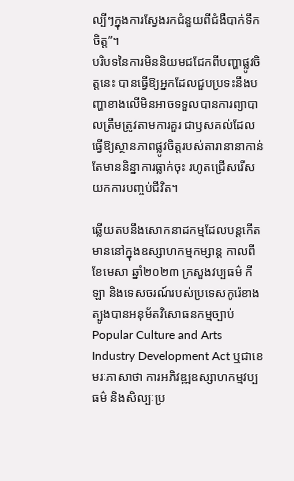ល្បីៗក្នុងការស្វែងរកជំនួយពីជំងឺបាក់ទឹកចិត្ត”។
បរិបទនៃការមិននិយមជជែកពីបញ្ហាផ្លូវចិត្តនេះ បានធ្វើឱ្យអ្នកដែលជួបប្រទះនឹងបញ្ហាខាងលើមិនអាចទទួលបានការព្យាបាលត្រឹមត្រូវតាមការគួរ ជាឫសគល់ដែលធ្វើឱ្យស្ថានភាពផ្លូវចិត្តរបស់តារានានាកាន់តែមាននិន្នាការធ្លាក់ចុះ រហូតជ្រើសរើសយកការបញ្ចប់ជីវិត។

ឆ្លើយតបនឹងសោកនាដកម្មដែលបន្តកើតមាននៅក្នុងឧស្សាហកម្មកម្សាន្ដ កាលពីខែមេសា ឆ្នាំ២០២៣ ក្រសួងវប្បធម៌ កីឡា និងទេសចរណ៍របស់ប្រទេសកូរ៉េខាងត្បូងបានអនុម័តវិសោធនកម្មច្បាប់Popular Culture and Arts Industry Development Act ឬជាខេមរៈភាសាថា ការអភិវឌ្ឍឧស្សាហកម្មវប្បធម៌ និងសិល្បៈប្រ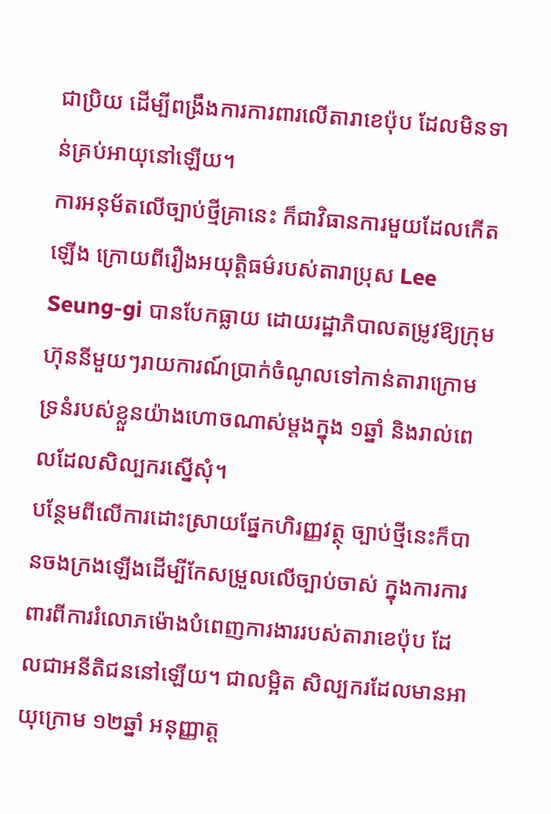ជាប្រិយ ដើម្បីពង្រឹងការការពារលើតារាខេប៉ុប ដែលមិនទាន់គ្រប់អាយុនៅឡើយ។
ការអនុម័តលើច្បាប់ថ្មីគ្រានេះ ក៏ជាវិធានការមួយដែលកើតឡើង ក្រោយពីរឿងអយុត្តិធម៌របស់តារាប្រុស Lee Seung-gi បានបែកធ្លាយ ដោយរដ្ឋាភិបាលតម្រូវឱ្យក្រុមហ៊ុននីមួយៗរាយការណ៍ប្រាក់ចំណូលទៅកាន់តារាក្រោមទ្រនំរបស់ខ្លួនយ៉ាងហោចណាស់ម្ដងក្នុង ១ឆ្នាំ និងរាល់ពេលដែលសិល្បករស្នើសុំ។
បន្ថែមពីលើការដោះស្រាយផ្នែកហិរញ្ញវត្ថុ ច្បាប់ថ្មីនេះក៏បានចងក្រងឡើងដើម្បីកែសម្រួលលើច្បាប់ចាស់ ក្នុងការការពារពីការរំលោភម៉ោងបំពេញការងាររបស់តារាខេប៉ុប ដែលជាអនីតិជននៅឡើយ។ ជាលម្អិត សិល្បករដែលមានអាយុក្រោម ១២ឆ្នាំ អនុញ្ញាត្ត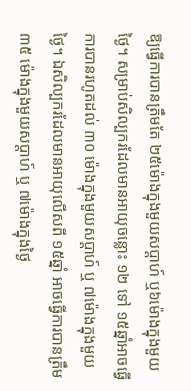ឱ្យធ្វើការបានត្រឹមតែ ២៥ម៉ោងក្នុងមួយសប្ដាហ៍ ឬ៦ម៉ោងក្នុងមួយថ្ងៃ។ សម្រាប់សិល្បករដែលមានអាយុចន្លោះ ១២ ទៅ ១៥ឆ្នាំអាចធ្វើការបានរហូតដល់ ៣០ ម៉ោងក្នុងមួយសប្ដាហ៍ ឬ ៧ម៉ោងក្នុងមួយថ្ងៃ។ ឯសិល្បករដែលមានអាយុលើសពី ១៥ឆ្នាំ អាចធ្វើការបានត្រឹម ៣៥ ម៉ោងក្នុងមួយសប្ដាហ៍ ឬ ៧ម៉ោងក្នុងថ្ងៃ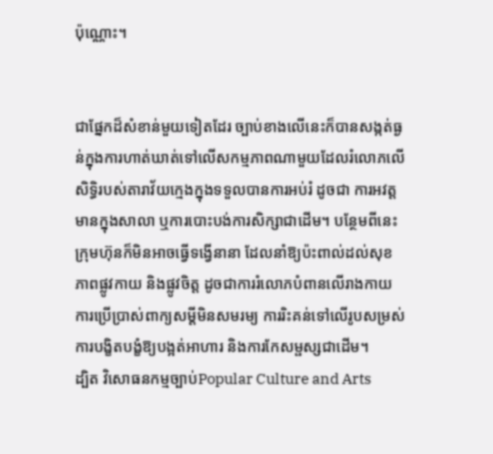ប៉ុណ្ណោះ។


ជាផ្នែកដ៏សំខាន់មួយទៀតដែរ ច្បាប់ខាងលើនេះក៏បានសង្កត់ធ្ងន់ក្នុងការហាត់ឃាត់ទៅលើសកម្មភាពណាមួយដែលរំលោភលើសិទ្ធិរបស់តារាវ័យក្មេងក្នុងទទួលបានការអប់រំ ដូចជា ការអវត្តមានក្នុងសាលា ឬការបោះបង់ការសិក្សាជាដើម។ បន្ថែមពីនេះ ក្រុមហ៊ុនក៏មិនអាចធ្វើទង្វើនានា ដែលនាំឱ្យប៉ះពាល់ដល់សុខភាពផ្លូវកាយ និងផ្លូវចិត្ត ដូចជាការរំលោភបំពានលើរាងកាយ ការប្រើប្រាស់ពាក្យសម្ដីមិនសមរម្យ ការរិះគន់ទៅលើរូបសម្រស់ ការបង្ខិតបង្ខំឱ្យបង្អត់អាហារ និងការកែសម្ផស្សជាដើម។
ដ្បិត វិសោធនកម្មច្បាប់Popular Culture and Arts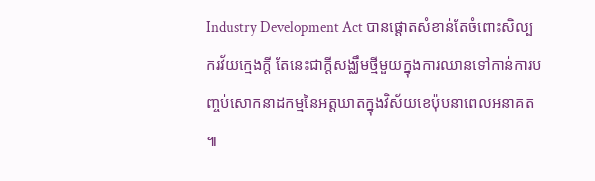Industry Development Act បានផ្ដោតសំខាន់តែចំពោះសិល្បករវ័យក្មេងក្ដី តែនេះជាក្ដីសង្ឈឹមថ្មីមួយក្នុងការឈានទៅកាន់ការបញ្ចប់សោកនាដកម្មនៃអត្តឃាតក្នុងវិស័យខេប៉ុបនាពេលអនាគត ៕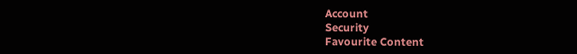Account
Security
Favourite Content